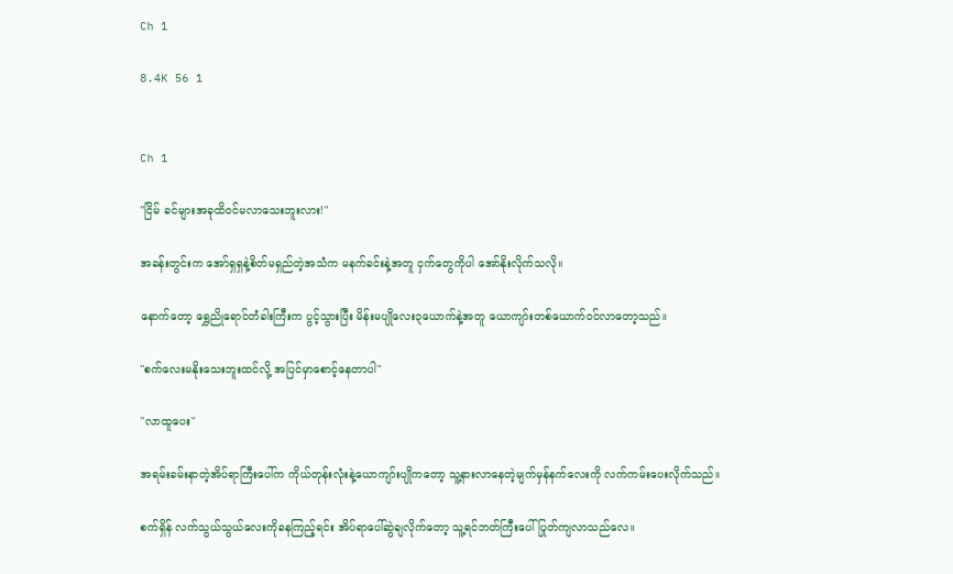Ch 1

8.4K 56 1


Ch 1

"ငြိမ် ခင်များအခုထိဝင်မလာသေးဘူးလား!"

အခန်းတွင်းက အော်ရှရှနဲ့စိတ်မရှည်တဲ့အသံက မနက်ခင်းနဲ့အတူ ငှက်တွေကိုပါ အော်နိုးလိုက်သလို။

နောက်တော့ ရွှေညိုရောင်တံခါးကြီးက ပွင့်သွားပြီး မိန်းမပျိုလေး၃ယောက်နဲ့အတူ ယောကျာ်းတစ်ယောက်ဝင်လာတော့သည်။

"စက်လေးမနိုးသေးဘူးထင်လို့ အပြင်မှာစောင့်နေတာပါ"

"လာထူပေး"

အရမ်းခမ်းနာတဲ့အိပ်ရာကြီးပေါ်က ကိုယ်တုန်းလုံးနဲ့ယောကျာ်းပျိုကတော့ သူ့နားလာနေတဲ့မျက်မှန်နက်လေးကို လက်ကမ်းပေးလိုက်သည်။

စက်ရှိန် လက်သွယ်သွယ်လေးကိုခနကြည့်ရင်း အိပ်ရာပေါ်ဆွဲချလိုက်တော့ သူ့ရင်ဘတ်ကြီးပေါ် ပြုတ်ကျလာ‌သည်လေ။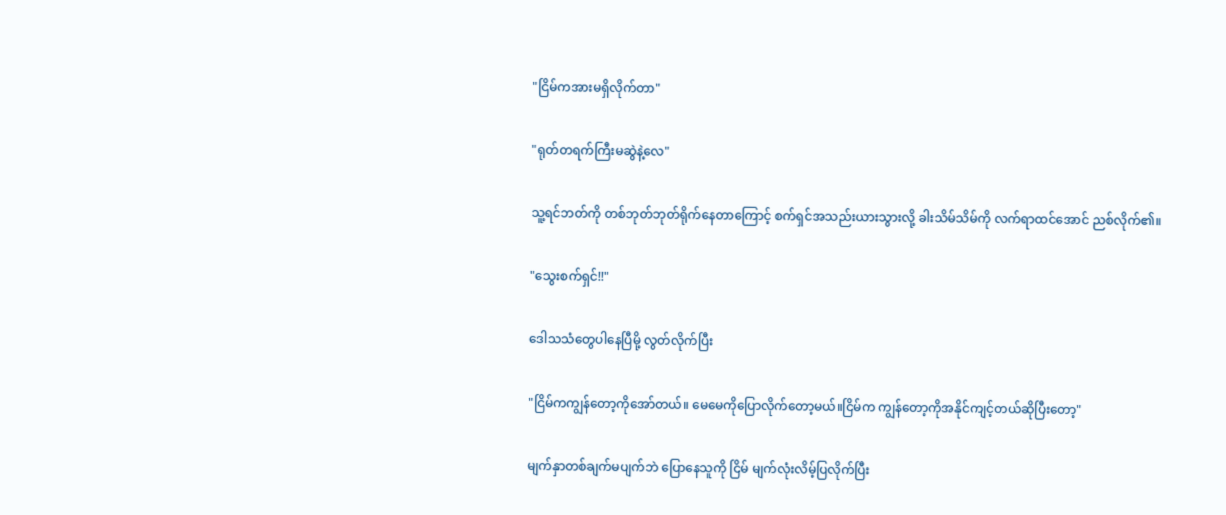"ငြိမ်ကအားမရှိလိုက်တာ"

"ရုတ်တရက်ကြီးမဆွဲနဲ့လေ"

သူ့ရင်ဘတ်ကို တစ်ဘုတ်ဘုတ်ရိုက်နေတာကြောင့် စက်ရှင်အသည်းယားသွားလို့ ခါးသိမ်သိမ်ကို လက်ရာထင်အောင် ညစ်လိုက်၏။

"သွေးစက်ရှင်!!"

ဒေါသသံတွေပါနေပြီမို့ လွတ်လိုက်ပြီး

"ငြိမ်ကကျွန်တော့ကိုအော်တယ်။ မေမေကိုပြောလိုက်တော့မယ်။ငြိမ်က ကျွန်တော့ကိုအနိုင်ကျင့်တယ်ဆိုပြီးတော့"

မျက်နှာတစ်ချက်မပျက်ဘဲ ပြောနေသူကို ငြိမ် မျက်လုံးလိမ့်ပြလိုက်ပြီး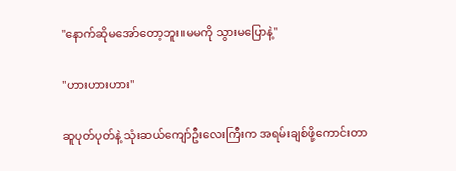"နောက်ဆိုမအော်တော့ဘူး။မမကို သွားမပြောနဲ့"

"ဟားဟားဟား"

ဆူပုတ်ပုတ်နဲ့ သုံး‌ဆယ်ကျော်ဦးလေးကြီးက အရမ်းချစ်ဖို့ကောင်းတာ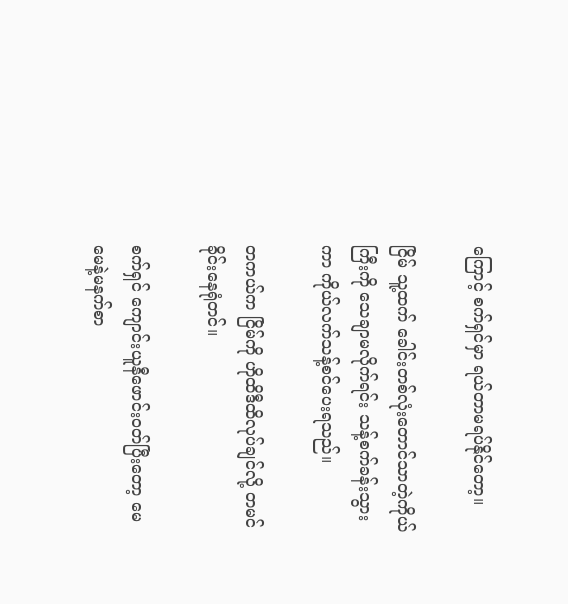ကြောင့် စက်ရှင်မှာ ရယ်တာမရပ်နိုင်တော့။

ငြိမ် သူ့ထက် ခေါင်းတစ်လုံးတောင်သာတဲ့ကိုယ်ကြီးကို သေချာမလိုက်ရင်း သန့်စက်ခန်းသွားကာ ကိုယ်လက်သန့်စင်ပေးရသည်။

တကယ်က ငြိမ်ကို ဟိုထိဒီထိလုပ်ချင်လို့ တမင်ခိုင်းနေရုံတင်။

စက်ရှင် ကျောင်းယူနီဖောင်းဝတ်ပြီးတော့ မေမေနဲ့မနက်စာ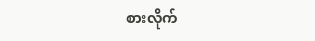စားလိုက်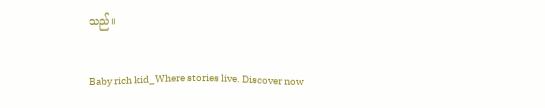သည်။

Baby rich kid_Where stories live. Discover now